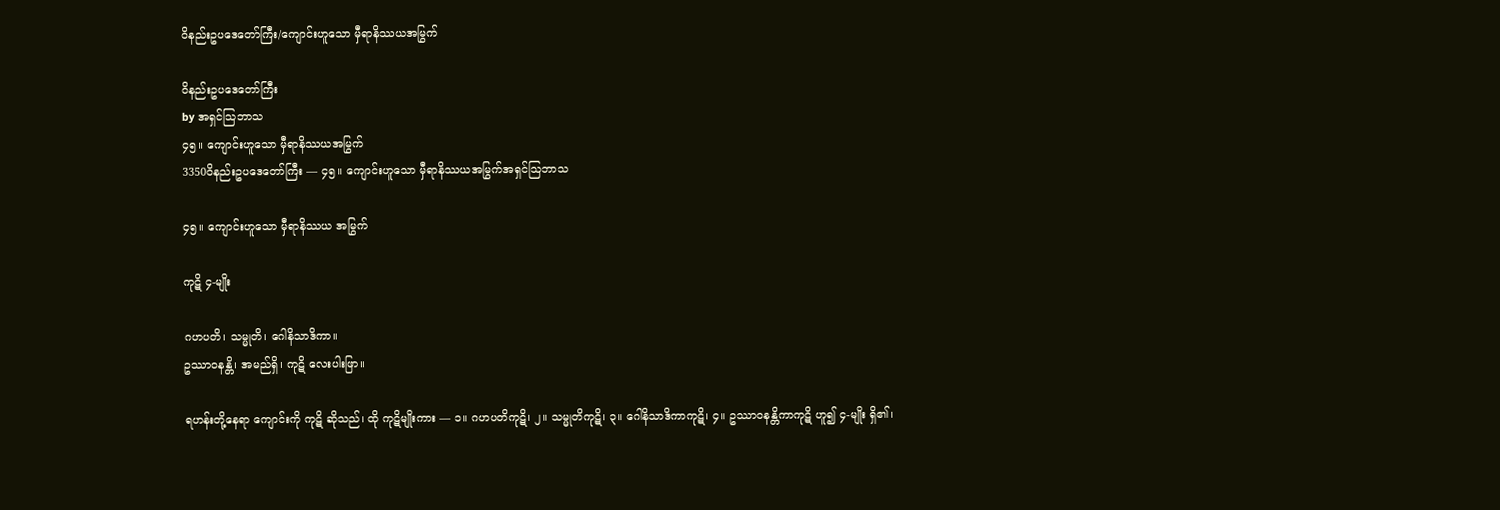ဝိနည်းဥပဒေတော်ကြီး/ကျောင်းဟူသော မှီရာနိဿယအမြွက်

ဝိနည်းဥပဒေတော်ကြီး
by အရှင်သြဘာသ
၄၅။ ကျောင်းဟူသော မှီရာနိဿယအမြွက်
3350ဝိနည်းဥပဒေတော်ကြီး — ၄၅။ ကျောင်းဟူသော မှီရာနိဿယအမြွက်အရှင်သြဘာသ

၄၅။ ကျောင်းဟူသော မှီရာနိဿယ အမြွက်

ကုဋိ ၄-မျိုး

ဂဟပတိ၊ သမ္မုတိ၊ ဂေါနိသာဒိကာ။
ဥဿာဝနန္တိ၊ အမည်ရှိ၊ ကုဋိ လေးပါးဖြာ။

ရဟန်းတို့နေရာ ကျောင်းကို ကုဋိ ဆိုသည်၊ ထို ကုဋိမျိုးကား — ၁။ ဂဟပတိကုဋိ၊ ၂။ သမ္မုတိကုဋိ၊ ၃။ ဂေါနိသာဒိကာကုဋိ၊ ၄။ ဥဿာဝနန္တိကာကုဋိ ဟူ၍ ၄-မျိုး ရှိ၏၊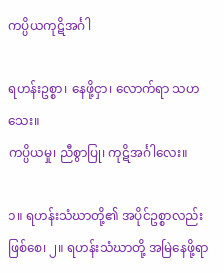ကပ္ပိယကုဋိအင်္ဂါ

ရဟန်းဥစ္စာ၊ နေဖို့ငှာ၊ လောက်ရာ သဟသေး။
ကပ္ပိယမှု၊ ညီစွာပြု၊ ကုဋိအင်္ဂါလေး။

၁။ ရဟန်းသံဃာတို့၏ အပိုင်ဥစ္စာလည်း ဖြစ်စေ၊ ၂။ ရဟန်းသံဃာတို့ အမြဲနေဖို့ရာ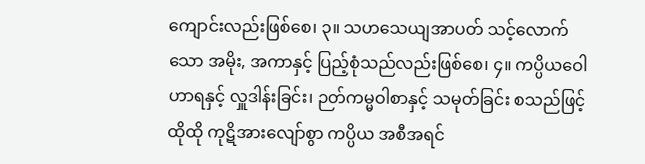ကျောင်းလည်းဖြစ်စေ၊ ၃။ သဟသေယျအာပတ် သင့်လောက်သော အမိုး, အကာနှင့် ပြည့်စုံသည်လည်းဖြစ်စေ၊ ၄။ ကပ္ပိယဝေါဟာရနှင့် လှူဒါန်းခြင်း၊ ဉတ်ကမ္မဝါစာနှင့် သမုတ်ခြင်း စသည်ဖြင့် ထိုထို ကုဋိအားလျော်စွာ ကပ္ပိယ အစီအရင်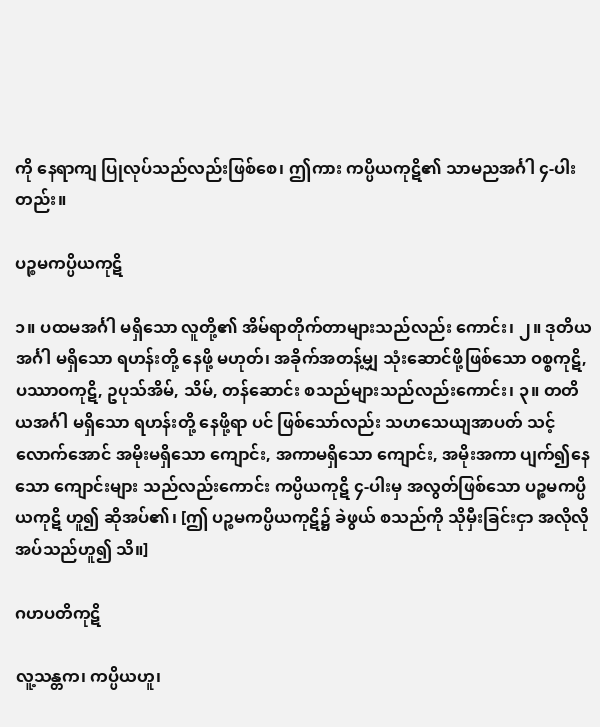ကို နေရာကျ ပြုလုပ်သည်လည်းဖြစ်စေ၊ ဤကား ကပ္ပိယကုဋိ၏ သာမညအင်္ဂါ ၄-ပါးတည်း။

ပဉ္စမကပ္ပိယကုဋိ

၁။ ပထမအင်္ဂါ မရှိသော လူတို့၏ အိမ်ရာတိုက်တာများသည်လည်း ကောင်း၊ ၂။ ဒုတိယအင်္ဂါ မရှိသော ရဟန်းတို့ နေဖို့ မဟုတ်၊ အခိုက်အတန့်မျှ သုံးဆောင်ဖို့ဖြစ်သော ဝစ္စကုဋိ, ပဿာဝကုဋိ, ဥပုသ်အိမ်, သိမ်, တန်ဆောင်း စသည်များသည်လည်းကောင်း၊ ၃။ တတိယအင်္ဂါ မရှိသော ရဟန်းတို့ နေဖို့ရာ ပင် ဖြစ်သော်လည်း သဟသေယျအာပတ် သင့်လောက်အောင် အမိုးမရှိသော ကျောင်း, အကာမရှိသော ကျောင်း, အမိုးအကာ ပျက်၍နေသော ကျောင်းများ သည်လည်းကောင်း ကပ္ပိယကုဋိ ၄-ပါးမှ အလွတ်ဖြစ်သော ပဉ္စမကပ္ပိယကုဋိ ဟူ၍ ဆိုအပ်၏၊ [ဤ ပဉ္စမကပ္ပိယကုဋိ၌ ခဲဖွယ် စသည်ကို သိုမှီးခြင်းငှာ အလိုလိုအပ်သည်ဟူ၍ သိ။]

ဂဟပတိကုဋိ

လူ့သန္တက၊ ကပ္ပိယဟူ၊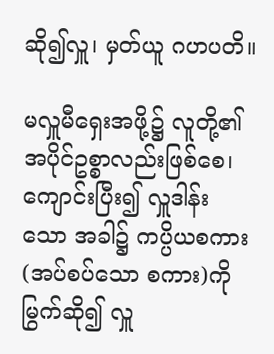ဆို၍လှူ၊ မှတ်ယူ ဂဟပတိ။

မလှူမီရှေးအဖို့၌ လူတို့၏ အပိုင်ဥစ္စာလည်းဖြစ်စေ၊ ကျောင်းပြီး၍ လှူဒါန်း သော အခါ၌ ကပ္ပိယစကား (အပ်စပ်သော စကား)ကို မြွက်ဆို၍ လှူ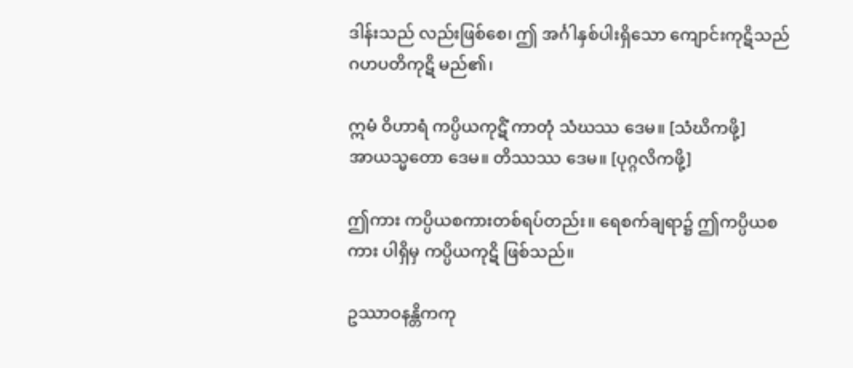ဒါန်းသည် လည်းဖြစ်စေ၊ ဤ အင်္ဂါနှစ်ပါးရှိသော ကျောင်းကုဋိသည် ဂဟပတိကုဋိ မည်၏၊

ဣမံ ဝိဟာရံ ကပ္ပိယကုဋိံ ကာတုံ သံဃဿ ဒေမ။ [သံဃိကဖို့]
အာယသ္မတော ဒေမ။ တိဿဿ ဒေမ။ [ပုဂ္ဂလိကဖို့]

ဤကား ကပ္ပိယစကားတစ်ရပ်တည်း။ ရေစက်ချရာ၌ ဤကပ္ပိယစကား ပါရှိမှ ကပ္ပိယကုဋိ ဖြစ်သည်။

ဥဿာဝနန္တိကကု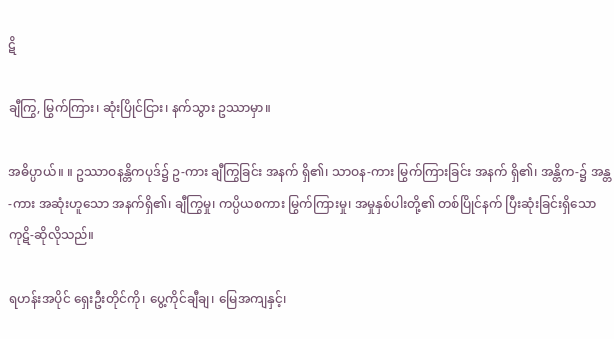ဋိ

ချီကြွ, မြွက်ကြား၊ ဆုံးပြိုင်ငြား၊ နက်သွား ဥဿာမှာ။

အဓိပ္ပာယ်။ ။ ဥဿာဝနန္တိကပုဒ်၌ ဥ-ကား ချီကြွခြင်း အနက် ရှိ၏၊ သာဝန-ကား မြွက်ကြားခြင်း အနက် ရှိ၏၊ အန္တိက-၌ အန္တ-ကား အဆုံးဟူသော အနက်ရှိ၏၊ ချီကြွမှု၊ ကပ္ပိယစကား မြွက်ကြားမှု၊ အမှုနှစ်ပါးတို့၏ တစ်ပြိုင်နက် ပြီးဆုံးခြင်းရှိသော ကုဋိ-ဆိုလိုသည်။

ရဟန်းအပိုင် ရှေးဦးတိုင်ကို၊ ပွေ့ကိုင်ချီချ၊ မြေအကျနှင့်၊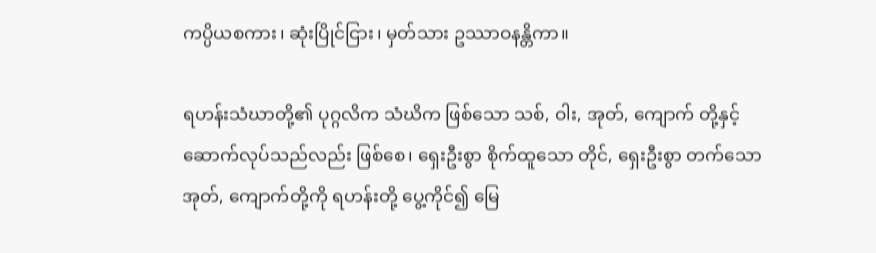ကပ္ပိယစကား၊ ဆုံးပြိုင်ငြား၊ မှတ်သား ဥဿာဝနန္တိကာ။

ရဟန်းသံဃာတို့၏ ပုဂ္ဂလိက သံဃိက ဖြစ်သော သစ်, ဝါး, အုတ်, ကျောက် တို့နှင့် ဆောက်လုပ်သည်လည်း ဖြစ်စေ၊ ရှေးဦးစွာ စိုက်ထူသော တိုင်, ရှေးဦးစွာ တက်သော အုတ်, ကျောက်တို့ကို ရဟန်းတို့ ပွေ့ကိုင်၍ မြေ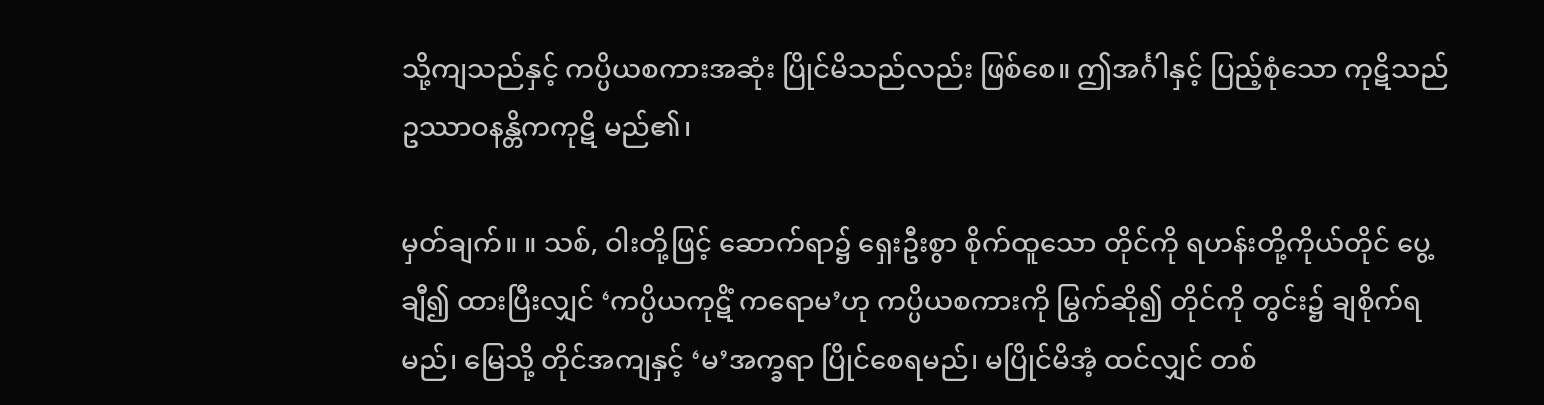သို့ကျသည်နှင့် ကပ္ပိယစကားအဆုံး ပြိုင်မိသည်လည်း ဖြစ်စေ။ ဤအင်္ဂါနှင့် ပြည့်စုံသော ကုဋိသည် ဥဿာဝနန္တိကကုဋိ မည်၏၊

မှတ်ချက်။ ။ သစ်, ဝါးတို့ဖြင့် ဆောက်ရာ၌ ရှေးဦးစွာ စိုက်ထူသော တိုင်ကို ရဟန်းတို့ကိုယ်တိုင် ပွေ့ချီ၍ ထားပြီးလျှင် ‘ကပ္ပိယကုဋိံ ကရောမ’ဟု ကပ္ပိယစကားကို မြွက်ဆို၍ တိုင်ကို တွင်း၌ ချစိုက်ရမည်၊ မြေသို့ တိုင်အကျနှင့် ‘မ’အက္ခရာ ပြိုင်စေရမည်၊ မပြိုင်မိအံ့ ထင်လျှင် တစ်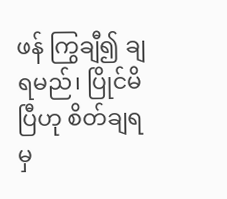ဖန် ကြွချီ၍ ချရမည်၊ ပြိုင်မိပြီဟု စိတ်ချရမှ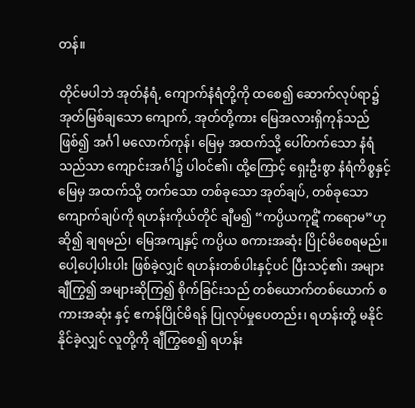တန်။

တိုင်မပါဘဲ အုတ်နံရံ, ကျောက်နံရံတို့ကို ထစေ၍ ဆောက်လုပ်ရာ၌ အုတ်မြစ်ချသော ကျောက်, အုတ်တို့ကား မြေအလားရှိကုန်သည် ဖြစ်၍ အင်္ဂါ မလောက်ကုန်၊ မြေမှ အထက်သို့ ပေါ်တက်သော နံရံသည်သာ ကျောင်းအင်္ဂါ၌ ပါဝင်၏၊ ထို့ကြောင့် ရှေးဦးစွာ နံရံကိစ္စနှင့် မြေမှ အထက်သို့ တက်သော တစ်ခုသော အုတ်ချပ်, တစ်ခုသော ကျောက်ချပ်ကို ရဟန်းကိုယ်တိုင် ချီမ၍ “ကပ္ပိယကုဋိံ ကရောမ”ဟု ဆို၍ ချရမည်၊ မြေအကျနှင့် ကပ္ပိယ စကားအဆုံး ပြိုင်မိစေရမည်။ ပေါ့ပေါ့ပါးပါး ဖြစ်ခဲ့လျှင် ရဟန်းတစ်ပါးနှင့်ပင် ပြီးသင့်၏၊ အများ ချီကြွ၍ အများဆိုကြ၍ စိုက်ခြင်းသည် တစ်ယောက်တစ်ယောက် စကားအဆုံး နှင့် ဧကန်ပြိုင်မိရန် ပြုလုပ်မှုပေတည်း၊ ရဟန်းတို့ မနိုင်နိုင်ခဲ့လျှင် လူတို့ကို ချီကြွစေ၍ ရဟန်း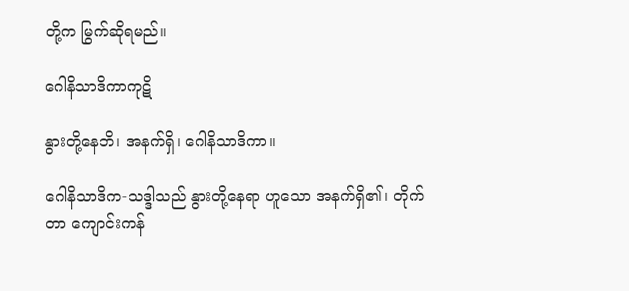တို့က မြွက်ဆိုရမည်။

ဂေါနိသာဒိကာကုဋိ

နွားတို့နေဘိ၊ အနက်ရှိ၊ ဂေါနိသာဒိကာ။

ဂေါနိသာဒိက-သဒ္ဒါသည် နွားတို့နေရာ ဟူသော အနက်ရှိ၏၊ တိုက်တာ ကျောင်းကန်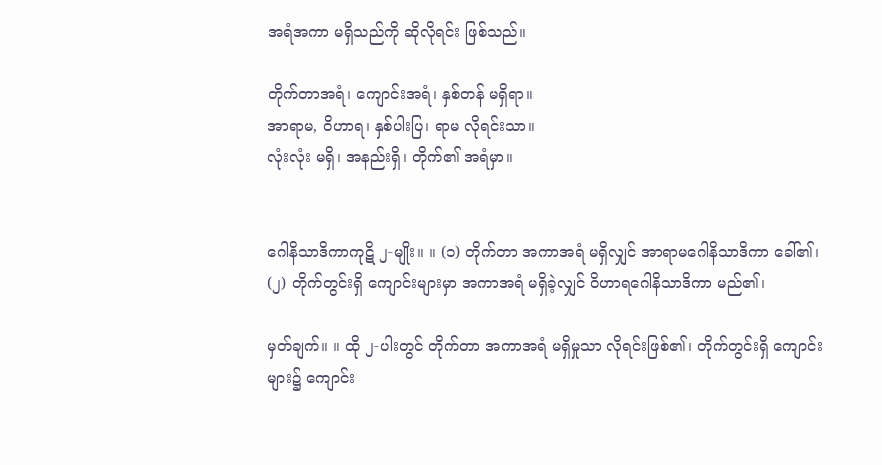အရံအကာ မရှိသည်ကို ဆိုလိုရင်း ဖြစ်သည်။

တိုက်တာအရံ၊ ကျောင်းအရံ၊ နှစ်တန် မရှိရာ။
အာရာမ, ဝိဟာရ၊ နှစ်ပါးပြ၊ ရာမ လိုရင်းသာ။
လုံးလုံး မရှိ၊ အနည်းရှိ၊ တိုက်၏ အရံမှာ။


ဂေါနိသာဒိကာကုဋိ ၂-မျိုး။ ။ (၁) တိုက်တာ အကာအရံ မရှိလျှင် အာရာမဂေါနိသာဒိကာ ခေါ်၏၊ (၂) တိုက်တွင်းရှိ ကျောင်းများမှာ အကာအရံ မရှိခဲ့လျှင် ဝိဟာရဂေါနိသာဒိကာ မည်၏၊

မှတ်ချက်။ ။ ထို ၂-ပါးတွင် တိုက်တာ အကာအရံ မရှိမှုသာ လိုရင်းဖြစ်၏၊ တိုက်တွင်းရှိ ကျောင်းများ၌ ကျောင်း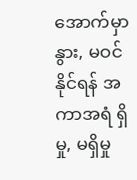အောက်မှာ နွား, မဝင်နိုင်ရန် အကာအရံ ရှိမှု, မရှိမှု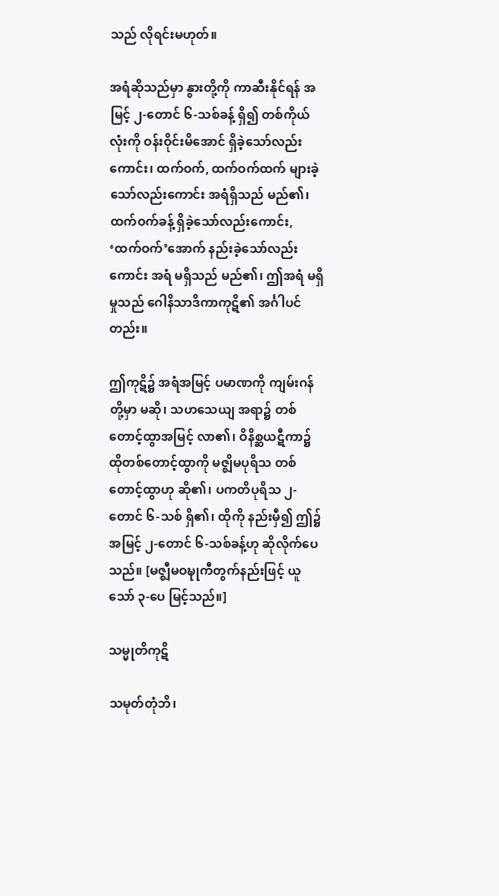သည် လိုရင်းမဟုတ်။

အရံဆိုသည်မှာ နွားတို့ကို ကာဆီးနိုင်ရန် အမြင့် ၂-တောင် ၆-သစ်ခန့် ရှိ၍ တစ်ကိုယ်လုံးကို ဝန်းဝိုင်းမိအောင် ရှိခဲ့သော်လည်းကောင်း၊ ထက်ဝက်, ထက်ဝက်ထက် များခဲ့သော်လည်းကောင်း အရံရှိသည် မည်၏၊ ထက်ဝက်ခန့် ရှိခဲ့သော်လည်းကောင်း, ‘ထက်ဝက်’အောက် နည်းခဲ့သော်လည်းကောင်း အရံ မရှိသည် မည်၏၊ ဤအရံ မရှိမှုသည် ဂေါနိသာဒိကာကုဋိ၏ အင်္ဂါပင်တည်း။

ဤကုဋိ၌ အရံအမြင့် ပမာဏကို ကျမ်းဂန်တို့မှာ မဆို၊ သဟသေယျ အရာ၌ တစ်တောင့်ထွာအမြင့် လာ၏၊ ဝိနိစ္ဆယဋီကာ၌ ထိုတစ်တောင့်ထွာကို မဇ္ဈိမပုရိသ တစ်တောင့်ထွာဟု ဆို၏၊ ပကတိပုရိသ ၂-တောင် ၆-သစ် ရှိ၏၊ ထိုကို နည်းမှီ၍ ဤ၌ အမြင့် ၂-တောင် ၆-သစ်ခန့်ဟု ဆိုလိုက်ပေသည်။ [မဇ္ဈီမဝဍ္ဎုကီတွက်နည်းဖြင့် ယူသော် ၃-ပေ မြင့်သည်။]

သမ္မုတိကုဋိ

သမုတ်တုံဘိ၊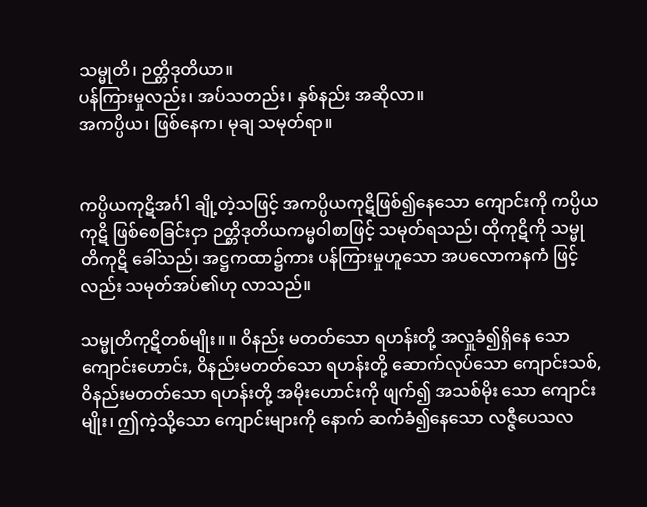သမ္မုတိ၊ ဉတ္တိဒုတိယာ။
ပန်ကြားမှုလည်း၊ အပ်သတည်း၊ နှစ်နည်း အဆိုလာ။
အကပ္ပိယ၊ ဖြစ်နေက၊ မုချ သမုတ်ရာ။


ကပ္ပိယကုဋိအင်္ဂါ ချို့တဲ့သဖြင့် အကပ္ပိယကုဋိဖြစ်၍နေသော ကျောင်းကို ကပ္ပိယကုဋိ ဖြစ်စေခြင်းငှာ ဉတ္တိဒုတိယကမ္မဝါစာဖြင့် သမုတ်ရသည်၊ ထိုကုဋိကို သမ္မုတိကုဋိ ခေါ်သည်၊ အဋ္ဌကထာ၌ကား ပန်ကြားမှုဟူသော အပလောကနကံ ဖြင့်လည်း သမုတ်အပ်၏ဟု လာသည်။

သမ္မုတိကုဋိတစ်မျိုး။ ။ ဝိနည်း မတတ်သော ရဟန်းတို့ အလှူခံ၍ရှိနေ သော ကျောင်းဟောင်း, ဝိနည်းမတတ်သော ရဟန်းတို့ ဆောက်လုပ်သော ကျောင်းသစ်, ဝိနည်းမတတ်သော ရဟန်းတို့ အမိုးဟောင်းကို ဖျက်၍ အသစ်မိုး သော ကျောင်းမျိုး၊ ဤကဲ့သို့သော ကျောင်းများကို နောက် ဆက်ခံ၍နေသော လဇ္ဇီပေသလ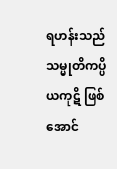ရဟန်းသည် သမ္မုတိကပ္ပိယကုဋိ ဖြစ်အောင်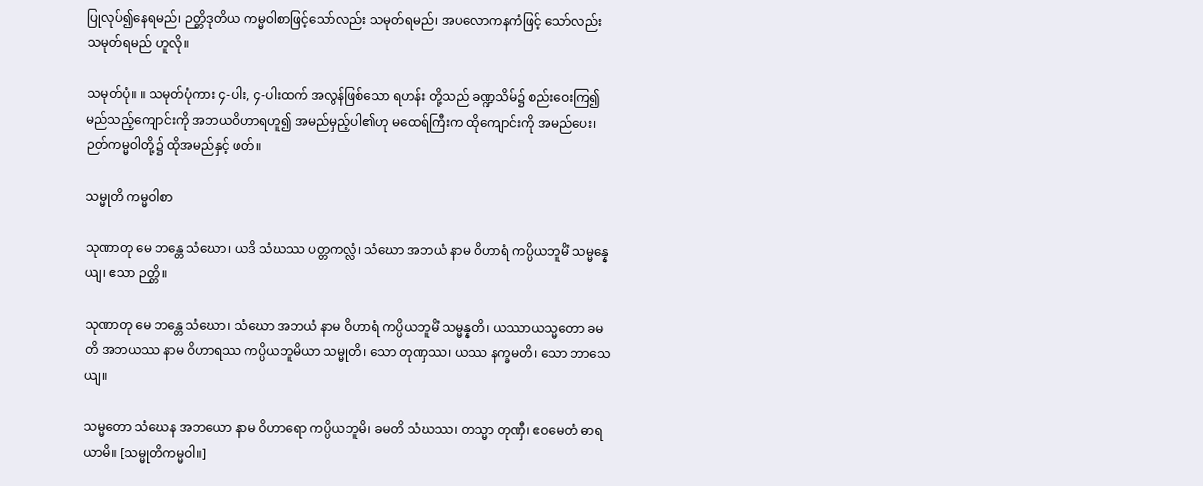ပြုလုပ်၍နေရမည်၊ ဉတ္တိဒုတိယ ကမ္မဝါစာဖြင့်သော်လည်း သမုတ်ရမည်၊ အပလောကနကံဖြင့် သော်လည်း သမုတ်ရမည် ဟူလို။

သမုတ်ပုံ။ ။ သမုတ်ပုံကား ၄-ပါး, ၄-ပါးထက် အလွန်ဖြစ်သော ရဟန်း တို့သည် ခဏ္ဍသိမ်၌ စည်းဝေးကြ၍ မည်သည့်ကျောင်းကို အဘယဝိဟာရဟူ၍ အမည်မှည့်ပါ၏ဟု မထေရ်ကြီးက ထိုကျောင်းကို အမည်ပေး၊ ဉတ်ကမ္မဝါတို့၌ ထိုအမည်နှင့် ဖတ်။

သမ္မုတိ ကမ္မဝါစာ

သုဏာတု မေ ဘန္တေ သံဃော၊ ယဒိ သံဃဿ ပတ္တကလ္လံ၊ သံဃော အဘယံ နာမ ဝိဟာရံ ကပ္ပိယဘူမိံ သမ္မန္နေယျ၊ ဧသာ ဉတ္တိ။

သုဏာတု မေ ဘန္တေ သံဃော၊ သံဃော အဘယံ နာမ ဝိဟာရံ ကပ္ပိယဘူမိံ သမ္မန္နတိ၊ ယဿာယသ္မတော ခမတိ အဘယဿ နာမ ဝိဟာရဿ ကပ္ပိယဘူမိယာ သမ္မုတိ၊ သော တုဏှဿ၊ ယဿ နက္ခမတိ၊ သော ဘာသေယျ။

သမ္မတော သံဃေန အဘယော နာမ ဝိဟာရော ကပ္ပိယဘူမိ၊ ခမတိ သံဃဿ၊ တသ္မာ တုဏှီ၊ ဧဝမေတံ ဓာရယာမိ။ [သမ္မုတိကမ္မဝါ။]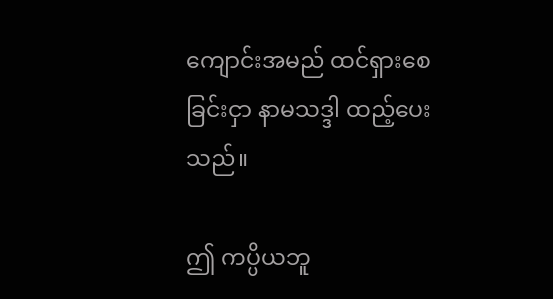ကျောင်းအမည် ထင်ရှားစေခြင်းငှာ နာမသဒ္ဒါ ထည့်ပေးသည်။

ဤ ကပ္ပိယဘူ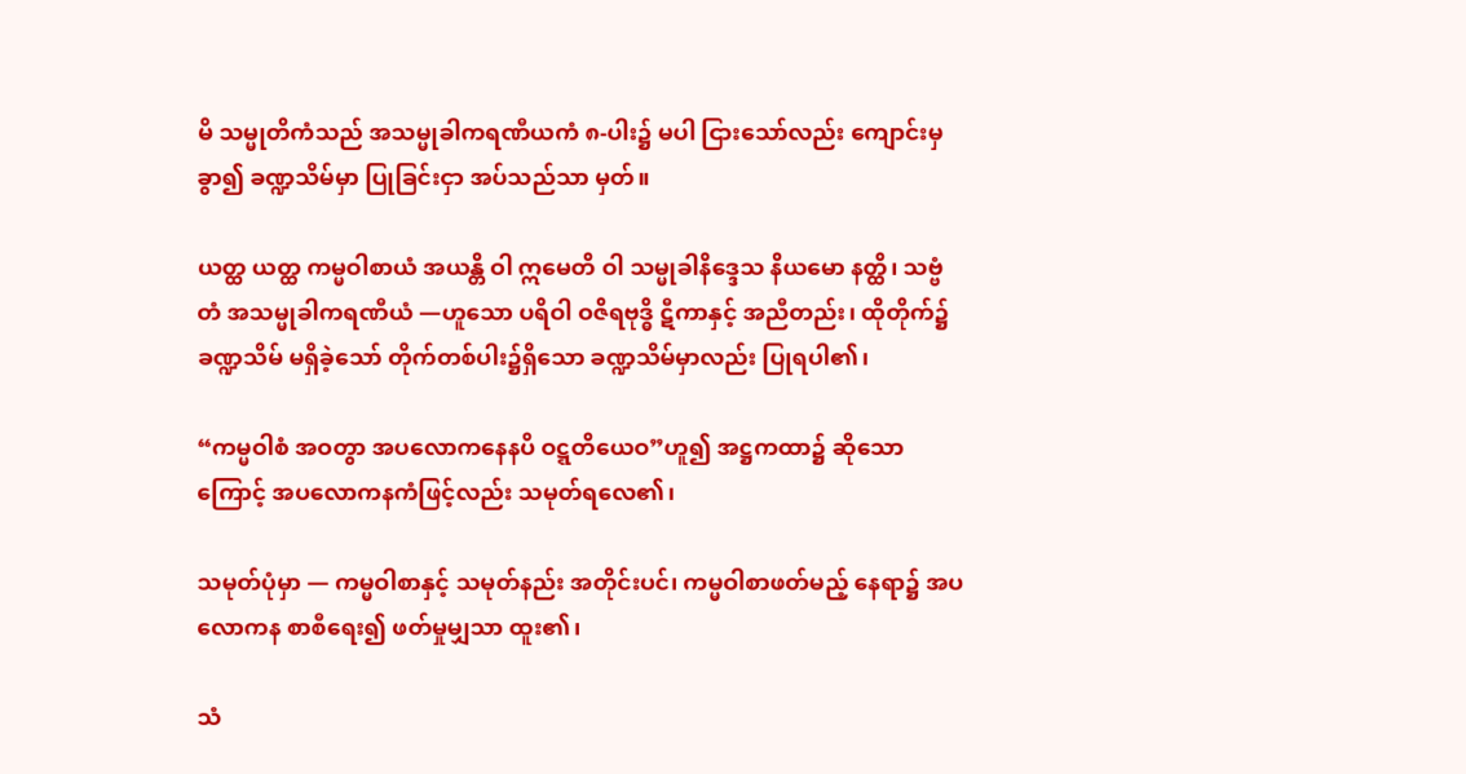မိ သမ္မုတိကံသည် အသမ္မုခါကရဏီယကံ ၈-ပါး၌ မပါ ငြားသော်လည်း ကျောင်းမှ ခွာ၍ ခဏ္ဍသိမ်မှာ ပြုခြင်းငှာ အပ်သည်သာ မှတ်။

ယတ္ထ ယတ္ထ ကမ္မဝါစာယံ အယန္တိ ဝါ ဣမေတိ ဝါ သမ္မုခါနိဒ္ဒေသ နိယမော နတ္ထိ၊ သဗ္ဗံ တံ အသမ္မုခါကရဏီယံ —ဟူသော ပရိဝါ ဝဇိရဗုဒ္ဓိ ဋီကာနှင့် အညီတည်း၊ ထိုတိုက်၌ ခဏ္ဍသိမ် မရှိခဲ့သော် တိုက်တစ်ပါး၌ရှိသော ခဏ္ဍသိမ်မှာလည်း ပြုရပါ၏၊

“ကမ္မဝါစံ အဝတွာ အပလောကနေနပိ ဝဋ္ဋတိယေဝ”ဟူ၍ အဋ္ဌကထာ၌ ဆိုသောကြောင့် အပလောကနကံဖြင့်လည်း သမုတ်ရလေ၏၊

သမုတ်ပုံမှာ — ကမ္မဝါစာနှင့် သမုတ်နည်း အတိုင်းပင်၊ ကမ္မဝါစာဖတ်မည့် နေရာ၌ အပလောကန စာစီရေး၍ ဖတ်မှုမျှသာ ထူး၏၊

သံ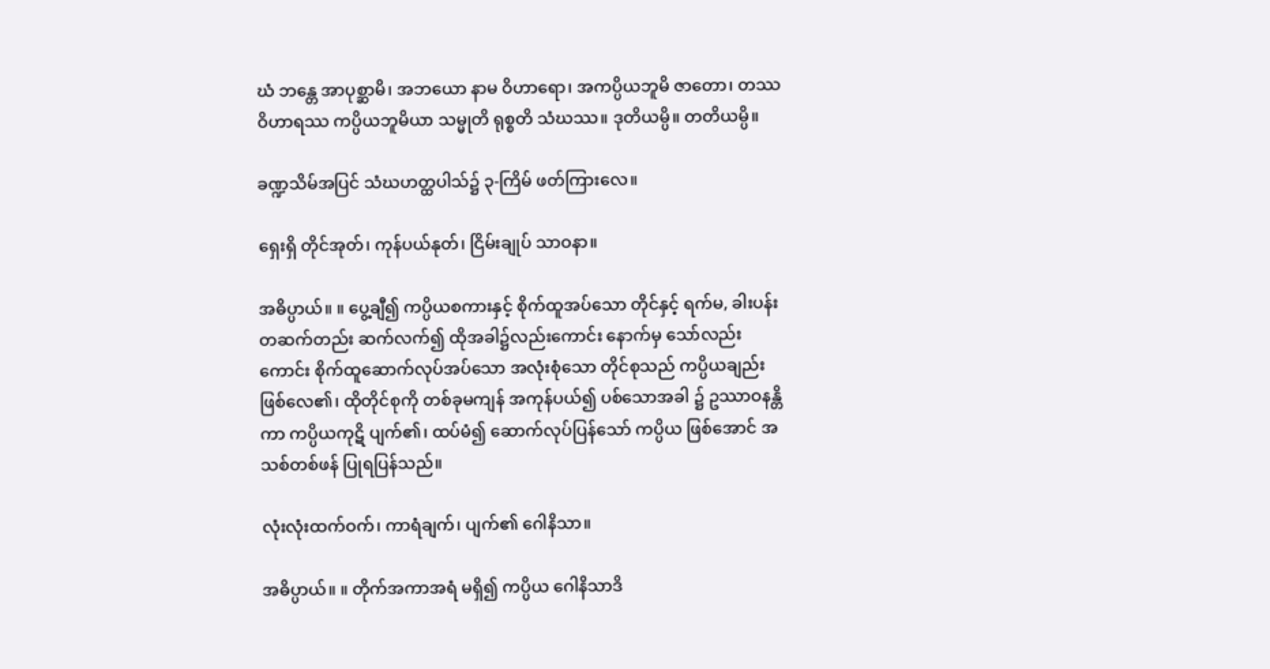ဃံ ဘန္တေ အာပုစ္ဆာမိ၊ အဘယော နာမ ဝိဟာရော၊ အကပ္ပိယဘူမိ ဇာတော၊ တဿ ဝိဟာရဿ ကပ္ပိယဘူမိယာ သမ္မုတိ ရုစ္စတိ သံဃဿ။ ဒုတိယမ္ပိ။ တတိယမ္ပိ။

ခဏ္ဍသိမ်အပြင် သံဃဟတ္ထပါသ်၌ ၃-ကြိမ် ဖတ်ကြားလေ။

ရှေးရှိ တိုင်အုတ်၊ ကုန်ပယ်နုတ်၊ ငြိမ်းချုပ် သာဝနာ။

အဓိပ္ပာယ်။ ။ ပွေ့ချီ၍ ကပ္ပိယစကားနှင့် စိုက်ထူအပ်သော တိုင်နှင့် ရက်မ, ခါးပန်း တဆက်တည်း ဆက်လက်၍ ထိုအခါ၌လည်းကောင်း နောက်မှ သော်လည်းကောင်း စိုက်ထူဆောက်လုပ်အပ်သော အလုံးစုံသော တိုင်စုသည် ကပ္ပိယချည်း ဖြစ်လေ၏၊ ထိုတိုင်စုကို တစ်ခုမကျန် အကုန်ပယ်၍ ပစ်သောအခါ ၌ ဥဿာဝနန္တိကာ ကပ္ပိယကုဋိ ပျက်၏၊ ထပ်မံ၍ ဆောက်လုပ်ပြန်သော် ကပ္ပိယ ဖြစ်အောင် အသစ်တစ်ဖန် ပြုရပြန်သည်။

လုံးလုံးထက်ဝက်၊ ကာရံချက်၊ ပျက်၏ ဂေါနိသာ။

အဓိပ္ပာယ်။ ။ တိုက်အကာအရံ မရှိ၍ ကပ္ပိယ ဂေါနိသာဒိ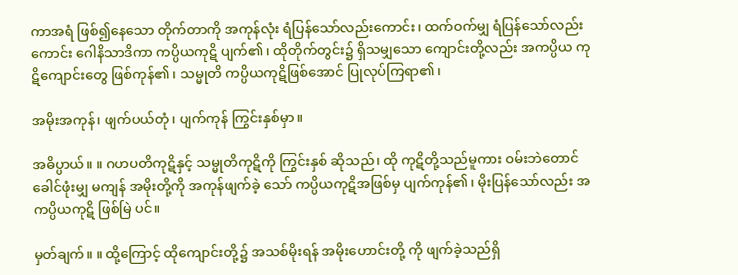ကာအရံ ဖြစ်၍နေသော တိုက်တာကို အကုန်လုံး ရံပြန်သော်လည်းကောင်း၊ ထက်ဝက်မျှ ရံပြန်သော်လည်းကောင်း ဂေါနိသာဒိကာ ကပ္ပိယကုဋိ ပျက်၏၊ ထိုတိုက်တွင်း၌ ရှိသမျှသော ကျောင်းတို့လည်း အကပ္ပိယ ကုဋိကျောင်းတွေ ဖြစ်ကုန်၏၊ သမ္မုတိ ကပ္ပိယကုဋိဖြစ်အောင် ပြုလုပ်ကြရာ၏၊

အမိုးအကုန်၊ ဖျက်ပယ်တုံ၊ ပျက်ကုန် ကြွင်းနှစ်မှာ။

အဓိပ္ပာယ်။ ။ ဂဟပတိကုဋိနှင့် သမ္မုတိကုဋိကို ကြွင်းနှစ် ဆိုသည်၊ ထို ကုဋိတို့သည်မူကား ဝမ်းဘဲတောင် ခေါင်ဖုံးမျှ မကျန် အမိုးတို့ကို အကုန်ဖျက်ခဲ့ သော် ကပ္ပိယကုဋိအဖြစ်မှ ပျက်ကုန်၏၊ မိုးပြန်သော်လည်း အကပ္ပိယကုဋိ ဖြစ်မြဲ ပင်။

မှတ်ချက်။ ။ ထို့ကြောင့် ထိုကျောင်းတို့၌ အသစ်မိုးရန် အမိုးဟောင်းတို့ ကို ဖျက်ခဲ့သည်ရှိ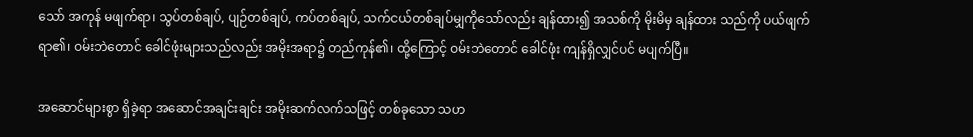သော် အကုန် မဖျက်ရာ၊ သွပ်တစ်ချပ်, ပျဉ်တစ်ချပ်, ကပ်တစ်ချပ်, သက်ငယ်တစ်ချပ်မျှကိုသော်လည်း ချန်ထား၍ အသစ်ကို မိုးမိမှ ချန်ထား သည်ကို ပယ်ဖျက်ရာ၏၊ ဝမ်းဘဲတောင် ခေါင်ဖုံးများသည်လည်း အမိုးအရာ၌ တည်ကုန်၏၊ ထို့ကြောင့် ဝမ်းဘဲတောင် ခေါင်ဖုံး ကျန်ရှိလျှင်ပင် မပျက်ပြီ။

အဆောင်များစွာ ရှိခဲ့ရာ အဆောင်အချင်းချင်း အမိုးဆက်လက်သဖြင့် တစ်ခုသော သဟ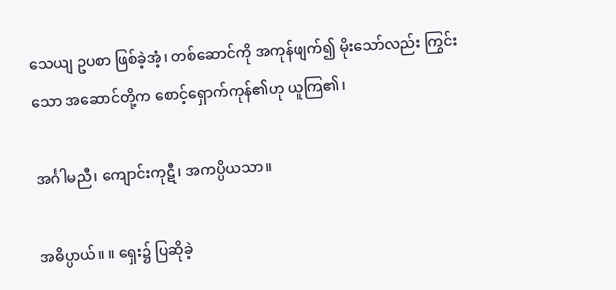သေယျ ဥပစာ ဖြစ်ခဲ့အံ့၊ တစ်ဆောင်ကို အကုန်ဖျက်၍ မိုးသော်လည်း ကြွင်းသော အဆောင်တို့က စောင့်ရှောက်ကုန်၏ဟု ယူကြ၏၊

အင်္ဂါမညီ၊ ကျောင်းကုဋီ၊ အကပ္ပိယသာ။

အဓိပ္ပာယ်။ ။ ရှေး၌ ပြဆိုခဲ့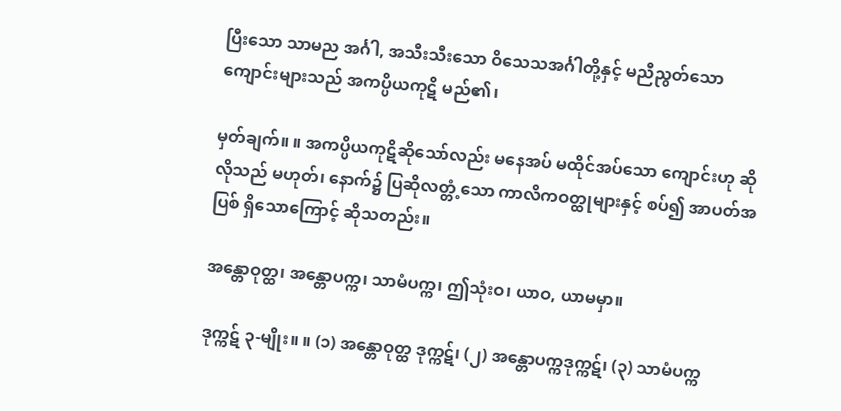ပြီးသော သာမည အင်္ဂါ, အသီးသီးသော ဝိသေသအင်္ဂါတို့နှင့် မညီညွတ်သော ကျောင်းများသည် အကပ္ပိယကုဋိ မည်၏၊

မှတ်ချက်။ ။ အကပ္ပိယကုဋိဆိုသော်လည်း မနေအပ် မထိုင်အပ်သော ကျောင်းဟု ဆိုလိုသည် မဟုတ်၊ နောက်၌ ပြဆိုလတ္တံ့သော ကာလိကဝတ္ထုများနှင့် စပ်၍ အာပတ်အပြစ် ရှိသောကြောင့် ဆိုသတည်း။

အန္တောဝုတ္ထ၊ အန္တောပက္က၊ သာမံပက္က၊ ဤသုံးဝ၊ ယာဝ, ယာမမှာ။

ဒုက္ကဋ် ၃-မျိုး။ ။ (၁) အန္တောဝုတ္ထ ဒုက္ကဋ်၊ (၂) အန္တောပက္ကဒုက္ကဋ်၊ (၃) သာမံပက္က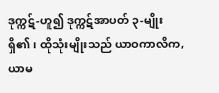ဒုက္ကဋ်-ဟူ၍ ဒုက္ကဋ်အာပတ် ၃-မျိုး ရှိ၏၊ ထိုသုံးမျိုးသည် ယာဝကာလိက, ယာမ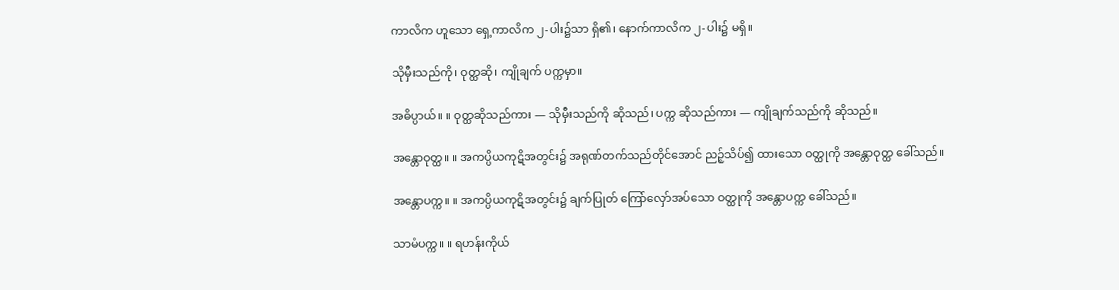ကာလိက ဟူသော ရှေ့ကာလိက ၂-ပါး၌သာ ရှိ၏၊ နောက်ကာလိက ၂-ပါး၌ မရှိ။

သိုမှီးသည်ကို၊ ဝုတ္ထဆို၊ ကျိုချက် ပက္ကမှာ။

အဓိပ္ပာယ်။ ။ ဝုတ္ထဆိုသည်ကား — သိုမှီးသည်ကို ဆိုသည်၊ ပက္က ဆိုသည်ကား — ကျိုချက်သည်ကို ဆိုသည်။

အန္တောဝုတ္ထ။ ။ အကပ္ပိယကုဋိအတွင်း၌ အရုဏ်တက်သည်တိုင်အောင် ညဉ့်သိပ်၍ ထားသော ဝတ္ထုကို အန္တောဝုတ္ထ ခေါ်သည်။

အန္တောပက္က။ ။ အကပ္ပိယကုဋိအတွင်း၌ ချက်ပြုတ် ကြော်လှော်အပ်သော ဝတ္ထုကို အန္တောပက္က ခေါ်သည်။

သာမံပက္က။ ။ ရဟန်းကိုယ်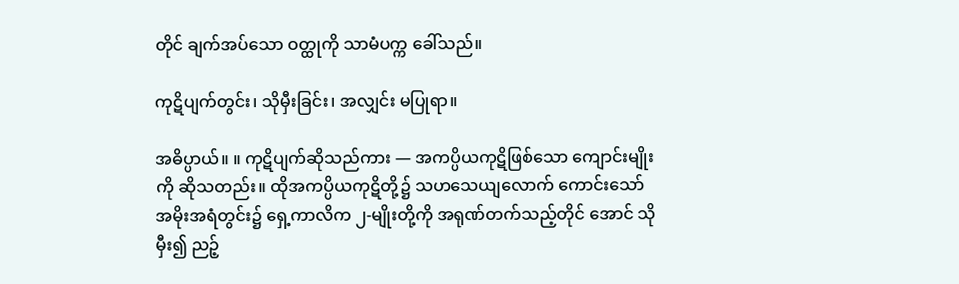တိုင် ချက်အပ်သော ဝတ္ထုကို သာမံပက္က ခေါ်သည်။

ကုဋိပျက်တွင်း၊ သိုမှီးခြင်း၊ အလျှင်း မပြုရာ။

အဓိပ္ပာယ်။ ။ ကုဋိပျက်ဆိုသည်ကား — အကပ္ပိယကုဋိဖြစ်သော ကျောင်းမျိုးကို ဆိုသတည်း။ ထိုအကပ္ပိယကုဋိတို့၌ သဟသေယျလောက် ကောင်းသော် အမိုးအရံတွင်း၌ ရှေ့ကာလိက ၂-မျိုးတို့ကို အရုဏ်တက်သည့်တိုင် အောင် သိုမှီး၍ ညဉ့်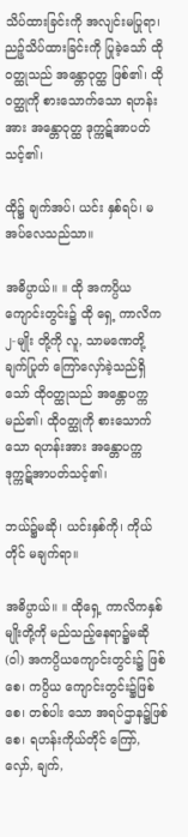သိပ်ထားခြင်းကို အလျင်းမပြုရာ၊ ညဉ့်သိပ်ထားခြင်းကို ပြုခဲ့သော် ထိုဝတ္ထုသည် အန္တောဝုတ္ထ ဖြစ်၏၊ ထိုဝတ္ထုကို စားသောက်သော ရဟန်းအား အန္တောဝုတ္ထ ဒုက္ကဋ်အာပတ်သင့်၏၊

ထို၌ ချက်အပ်၊ ယင်း နှစ်ရပ်၊ မအပ်လေသည်သာ။

အဓိပ္ပာယ်။ ။ ထို အကပ္ပိယကျောင်းတွင်း၌ ထို ရှေ့ ကာလိက ၂-မျိုး တို့ကို လူ, သာမဏေတို့ ချက်ပြုတ် ကြော်လှော်ခဲ့သည်ရှိသော် ထိုဝတ္ထုသည် အန္တောပက္က မည်၏၊ ထိုဝတ္ထုကို စားသောက်သော ရဟန်းအား အန္တောပက္က ဒုက္ကဋ်အာပတ်သင့်၏၊

ဘယ်၌မဆို၊ ယင်းနှစ်ကို၊ ကိုယ်တိုင် မချက်ရာ။

အဓိပ္ပာယ်။ ။ ထိုရှေ့ ကာလိကနှစ်မျိုးတို့ကို မည်သည့်နေရာ၌မဆို (ဝါ) အကပ္ပိယကျောင်းတွင်း၌ ဖြစ်စေ၊ ကပ္ပိယ ကျောင်းတွင်း၌ဖြစ်စေ၊ တစ်ပါး သော အရပ်ဌာန၌ဖြစ်စေ၊ ရဟန်းကိုယ်တိုင် ကြော်, လှော်, ချက်,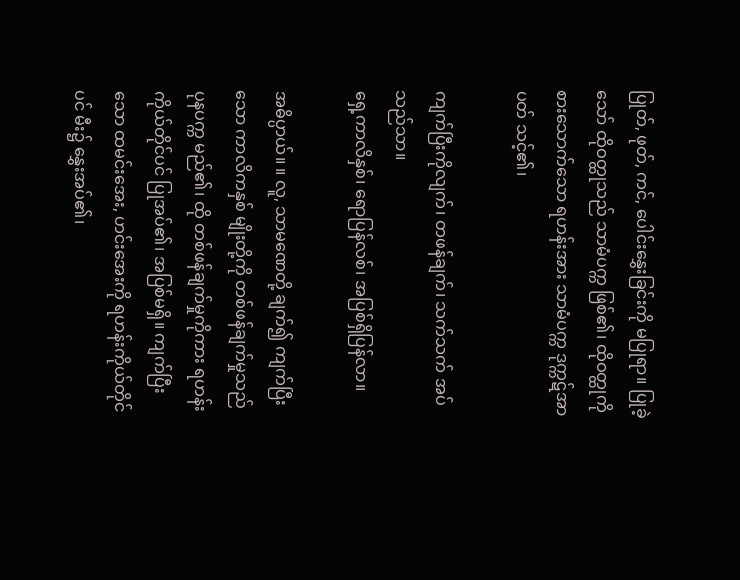ပြုတ်, ဖုတ်, ကင်, ပေါင်းနွှေးခြင်းကို မပြုရာ။ ပြုခဲ့သော် ထိုဝတ္ထုသည် သာမံပက္က ဖြစ်၏၊ ထိုဝတ္ထုကို စားသောက်သော ရဟန်းအား သာမံပက္က ဒုက္ကဋ်အာပတ် သင့်၏၊

ကျက်ပြီးကိုလျက်၊ တဖန်ချက်၊ သက်သက် အပ်သည်သာ။
ရှေ့ကာလိနှစ်၊ ရောပြန်လစ်၊ အပြစ်ရှိပြန်လာ။

အဓိပ္ပာယ်။ ။ လူ, သာမဏေတို့ ချက်၍ ကျက်ပြီးသော ကာလိကနှစ် မျိုးတို့ကို တစ်ဖန်ချက်မှုသည် ပုနပက္က မည်၏၊ ထို တစ်ဖန်ချက်မှုကိုကား ရဟန်း ကိုယ်တိုင်ပင် ပြုအပ်၏၊ အပြစ်မရှိ။ ကျက်ပြီးသော ထမင်းအေး, ဟင်းအေးကို ရဟန်းကိုယ်တိုင်ပင် မီး၌ နွှေးအပ်၏၊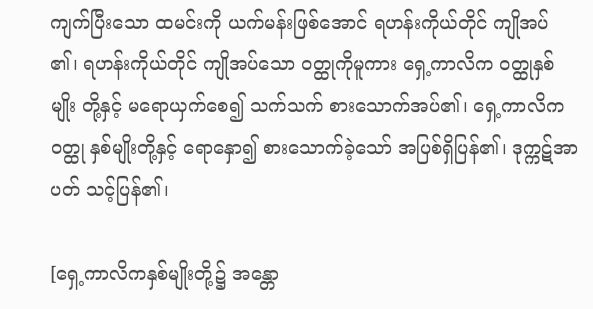ကျက်ပြီးသော ထမင်းကို ယက်မန်းဖြစ်အောင် ရဟန်းကိုယ်တိုင် ကျိုအပ် ၏၊ ရဟန်းကိုယ်တိုင် ကျိုအပ်သော ဝတ္ထုကိုမူကား ရှေ့ကာလိက ဝတ္ထုနှစ်မျိုး တို့နှင့် မရောယှက်စေ၍ သက်သက် စားသောက်အပ်၏၊ ရှေ့ကာလိကဝတ္ထု နှစ်မျိုးတို့နှင့် ရောနှော၍ စားသောက်ခဲ့သော် အပြစ်ရှိပြန်၏၊ ဒုက္ကဋ်အာပတ် သင့်ပြန်၏၊

[ရှေ့ကာလိကနှစ်မျိုးတို့၌ အန္တော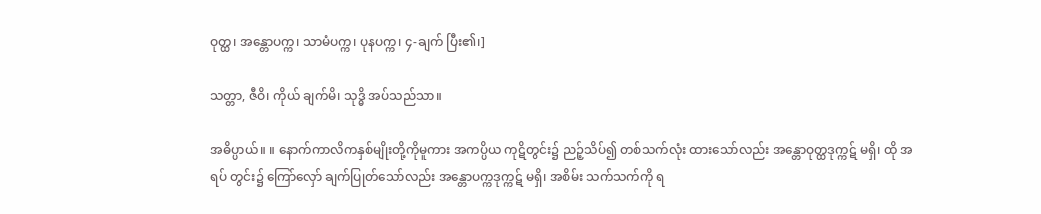ဝုတ္ထ၊ အန္တောပက္က၊ သာမံပက္က၊ ပုနပက္က၊ ၄-ချက် ပြီး၏၊]

သတ္တာ, ဇီဝိ၊ ကိုယ် ချက်မိ၊ သုဒ္ဓိ အပ်သည်သာ။

အဓိပ္ပာယ်။ ။ နောက်ကာလိကနှစ်မျိုးတို့ကိုမူကား အကပ္ပိယ ကုဋိတွင်း၌ ညဉ့်သိပ်၍ တစ်သက်လုံး ထားသော်လည်း အန္တောဝုတ္ထဒုက္ကဋ် မရှိ၊ ထို အရပ် တွင်း၌ ကြော်လှော် ချက်ပြုတ်သော်လည်း အန္တောပက္ကဒုက္ကဋ် မရှိ၊ အစိမ်း သက်သက်ကို ရ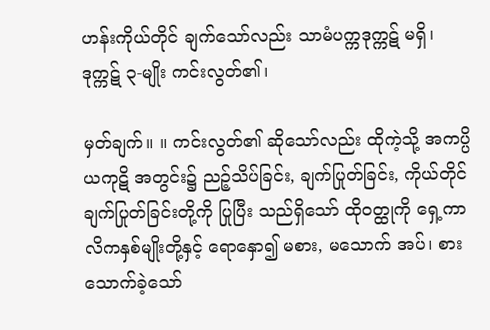ဟန်းကိုယ်တိုင် ချက်သော်လည်း သာမံပက္ကဒုက္ကဋ် မရှိ၊ ဒုက္ကဋ် ၃-မျိုး ကင်းလွတ်၏၊

မှတ်ချက်။ ။ ကင်းလွတ်၏ ဆိုသော်လည်း ထိုကဲ့သို့ အကပ္ပိယကုဋိ အတွင်း၌ ညဉ့်သိပ်ခြင်း, ချက်ပြုတ်ခြင်း, ကိုယ်တိုင် ချက်ပြုတ်ခြင်းတို့ကို ပြုပြီး သည်ရှိသော် ထိုဝတ္ထုကို ရှေ့ကာလိကနှစ်မျိုးတို့နှင့် ရောနှော၍ မစား, မသောက် အပ်၊ စားသောက်ခဲ့သော်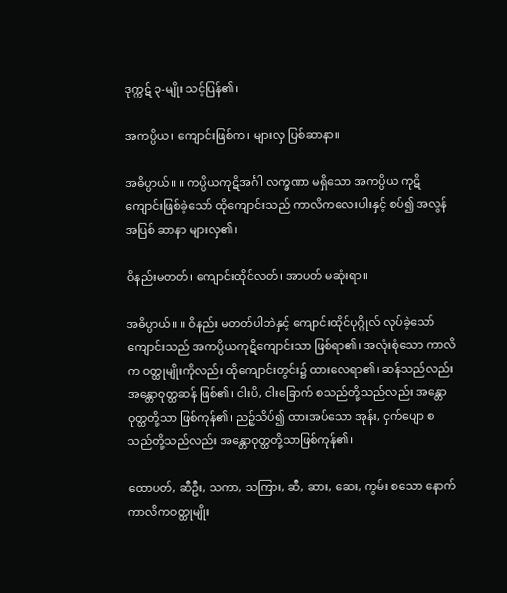ဒုက္ကဋ် ၃-မျိုး သင့်ပြန်၏၊

အကပ္ပိယ၊ ကျောင်းဖြစ်က၊ များလှ ပြစ်ဆာနာ။

အဓိပ္ပာယ်။ ။ ကပ္ပိယကုဋိအင်္ဂါ လက္ခဏာ မရှိသော အကပ္ပိယ ကုဋိကျောင်းဖြစ်ခဲ့သော် ထိုကျောင်းသည် ကာလိကလေးပါးနှင့် စပ်၍ အလွန် အပြစ် ဆာနာ များလှ၏၊

ဝိနည်းမတတ်၊ ကျောင်းထိုင်လတ်၊ အာပတ် မဆုံးရာ။

အဓိပ္ပာယ်။ ။ ဝိနည်း မတတ်ပါဘဲနှင့် ကျောင်းထိုင်ပုဂ္ဂိုလ် လုပ်ခဲ့သော် ကျောင်းသည် အကပ္ပိယကုဋိကျောင်းသာ ဖြစ်ရာ၏၊ အလုံးစုံသော ကာလိက ဝတ္ထုမျိုးကိုလည်း ထိုကျောင်းတွင်း၌ ထားလေရာ၏၊ ဆန်သည်လည်း အန္တောဝုတ္ထဆန် ဖြစ်၏၊ ငါးပိ, ငါးခြောက် စသည်တို့သည်လည်း အန္တောဝုတ္ထတို့သာ ဖြစ်ကုန်၏၊ ညဉ့်သိပ်၍ ထားအပ်သော အုန်း, ငှက်ပျော စသည်တို့သည်လည်း အန္တောဝုတ္ထတို့သာဖြစ်ကုန်၏၊

ထောပတ်, ဆီဦး, သကာ, သကြား, ဆီ, ဆား, ဆေး, ကွမ်း စသော နောက် ကာလိကဝတ္ထုမျိုး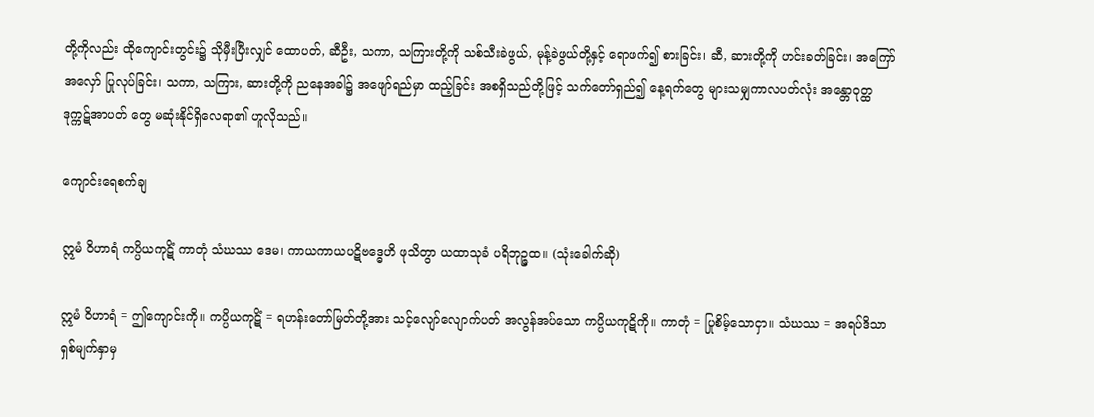တို့ကိုလည်း ထိုကျောင်းတွင်း၌ သိုမှီးပြီးလျှင် ထောပတ်, ဆီဦး, သကာ, သကြားတို့ကို သစ်သီးခဲဖွယ်, မုန့်ခဲဖွယ်တို့နှင့် ရောဖက်၍ စားခြင်း၊ ဆီ, ဆားတို့ကို ဟင်းခတ်ခြင်း၊ အကြော်အလှော် ပြုလုပ်ခြင်း၊ သကာ, သကြား, ဆားတို့ကို ညနေအခါ၌ အဖျော်ရည်မှာ ထည့်ခြင်း အစရှိသည်တို့ဖြင့် သက်တော်ရှည်၍ နေ့ရက်တွေ များသမျှကာလပတ်လုံး အန္တောဝုတ္ထ ဒုက္ကဋ်အာပတ် တွေ မဆုံးနိုင်ရှိလေရာ၏ ဟူလိုသည်။

ကျောင်းရေစက်ချ

ဣမံ ဝိဟာရံ ကပ္ပိယကုဋိံ ကာတုံ သံဃဿ ဒေမ၊ ကာယကာယပဋိဗဒ္ဓေဟိ ဖုသိတွာ ယထာသုခံ ပရိဘုဉ္ဇထ။ (သုံးခေါက်ဆို)

ဣမံ ဝိဟာရံ = ဤကျောင်းကို။ ကပ္ပိယကုဋိံ = ရဟန်းတော်မြတ်တို့အား သင့်လျော်လျောက်ပတ် အလွန်အပ်သော ကပ္ပိယကုဋိကို။ ကာတုံ = ပြုစိမ့်သောငှာ။ သံဃဿ = အရပ်ဒိသာ ရှစ်မျက်နှာမှ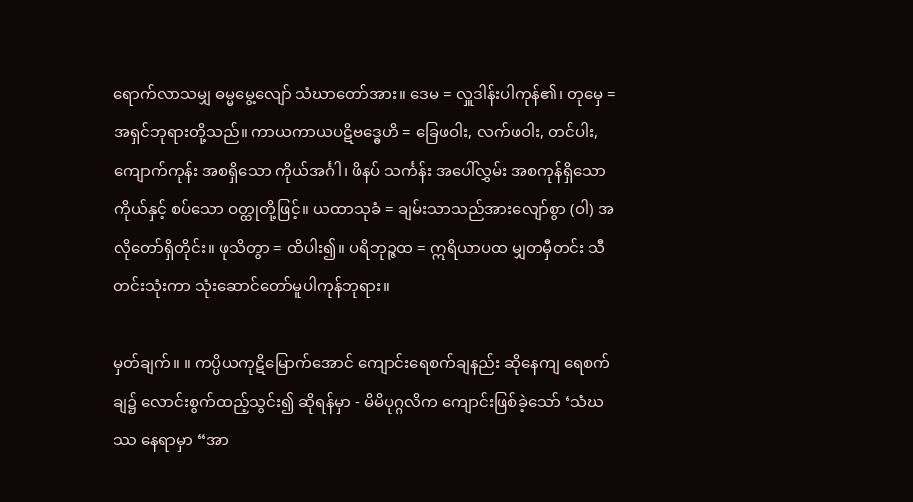ရောက်လာသမျှ ဓမ္မမွေ့လျော် သံဃာတော်အား။ ဒေမ = လှူဒါန်းပါကုန်၏၊ တုမှေ = အရှင်ဘုရားတို့သည်။ ကာယကာယပဋိဗဒ္ဓေဟိ = ခြေဖဝါး, လက်ဖဝါး, တင်ပါး, ကျောက်ကုန်း အစရှိသော ကိုယ်အင်္ဂါ၊ ဖိနပ် သင်္ကန်း အပေါ်လွှမ်း အစကုန်ရှိသော ကိုယ်နှင့် စပ်သော ဝတ္ထုတို့ဖြင့်။ ယထာသုခံ = ချမ်းသာသည်အားလျော်စွာ (ဝါ) အလိုတော်ရှိတိုင်း။ ဖုသိတွာ = ထိပါး၍။ ပရိဘုဉ္ဇထ = ဣရိယာပထ မျှတမှီတင်း သီတင်းသုံးကာ သုံးဆောင်တော်မူပါကုန်ဘုရား။

မှတ်ချက်။ ။ ကပ္ပိယကုဋိမြောက်အောင် ကျောင်းရေစက်ချနည်း ဆိုနေကျ ရေစက်ချ၌ လောင်းစွက်ထည့်သွင်း၍ ဆိုရန်မှာ - မိမိပုဂ္ဂလိက ကျောင်းဖြစ်ခဲ့သော် ‘သံဃဿ နေရာမှာ “အာ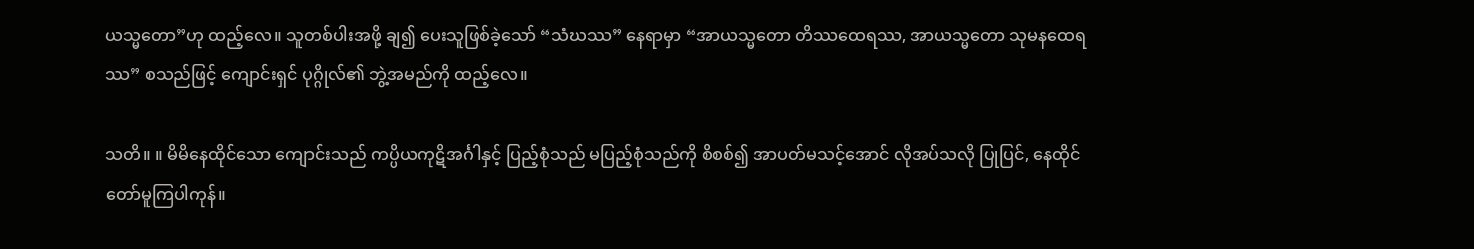ယသ္မတော”ဟု ထည့်လေ။ သူတစ်ပါးအဖို့ ချ၍ ပေးသူဖြစ်ခဲ့သော် “သံဃဿ” နေရာမှာ “အာယသ္မတော တိဿထေရဿ, အာယသ္မတော သုမနထေရဿ” စသည်ဖြင့် ကျောင်းရှင် ပုဂ္ဂိုလ်၏ ဘွဲ့အမည်ကို ထည့်လေ။

သတိ။ ။ မိမိနေထိုင်သော ကျောင်းသည် ကပ္ပိယကုဋိအင်္ဂါနှင့် ပြည့်စုံသည် မပြည့်စုံသည်ကို စိစစ်၍ အာပတ်မသင့်အောင် လိုအပ်သလို ပြုပြင်, နေထိုင်တော်မူကြပါကုန်။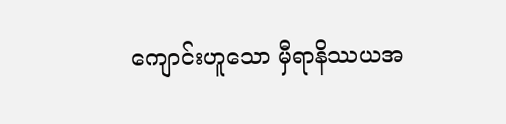ကျောင်းဟူသော မှီရာနိဿယအ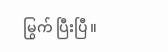မြွက် ပြီးပြီ။